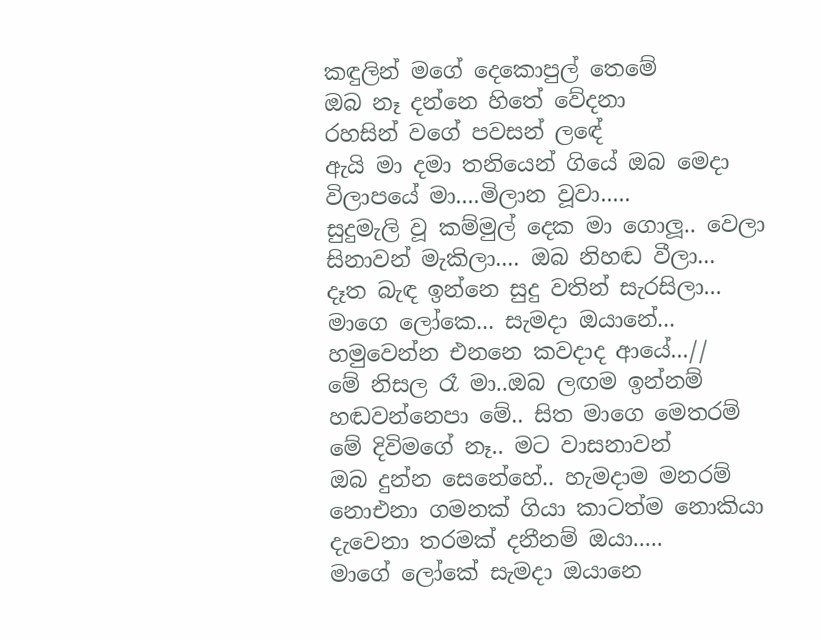කඳුලින් මගේ දෙකොපුල් තෙමේ
ඔබ නෑ දන්නෙ හිතේ වේදනා
රහසින් වගේ පවසන් ලඳේ
ඇයි මා දමා තනියෙන් ගියේ ඔබ මෙදා
විලාපයේ මා....මිලාන වූවා.....
සුදුමැලි වූ කම්මුල් දෙක මා ගොලූ.. වෙලා
සිනාවන් මැකිලා.... ඔබ නිහඬ වීලා...
දෑත බැඳ ඉන්නෙ සුදු වතින් සැරසිලා...
මාගෙ ලෝකෙ... සැමදා ඔයානේ...
හමුවෙන්න එනනෙ කවදාද ආයේ...//
මේ නිසල රෑ මා..ඔබ ලඟම ඉන්නම්
හඬවන්නෙපා මේ.. සිත මාගෙ මෙතරම්
මේ දිවිමගේ නෑ.. මට වාසනාවන්
ඔබ දුන්න සෙනේහේ.. හැමදාම මනරම්
නොඑනා ගමනක් ගියා කාටත්ම නොකියා
දැවෙනා තරමක් දනීනම් ඔයා.....
මාගේ ලෝකේ සැමදා ඔයානෙ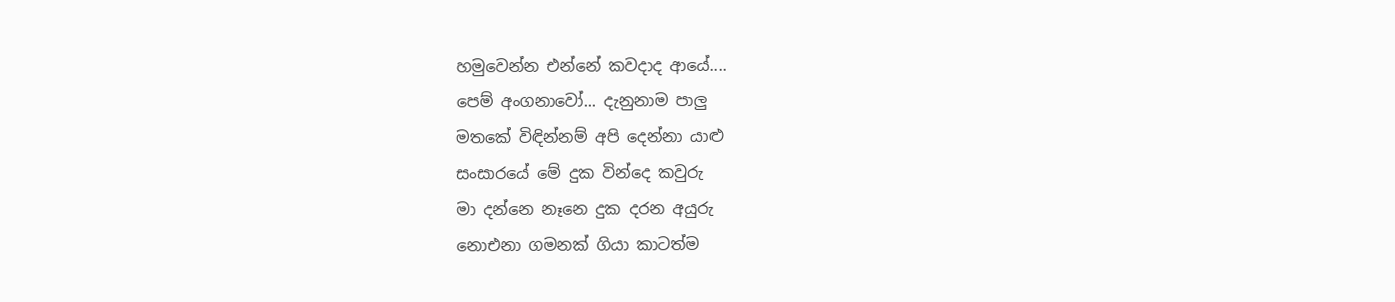හමුවෙන්න එන්නේ කවදාද ආයේ....
පෙම් අංගනාවෝ... දැනුනාම පාලු
මතකේ විඳින්නම් අපි දෙන්නා යාළු
සංසාරයේ මේ දුක වින්දෙ කවුරු
මා දන්නෙ නෑනෙ දුක දරන අයුරු
නොඑනා ගමනක් ගියා කාටත්ම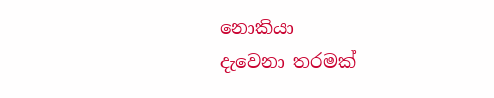නොකියා
දැවෙනා තරමක්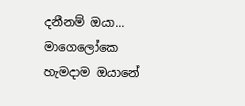දනීනම් ඔයා...
මාගෙලෝකෙ හැමදාම ඔයානේ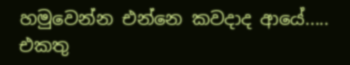හමුවෙන්න එන්නෙ කවදාද ආයේ.....
එකතු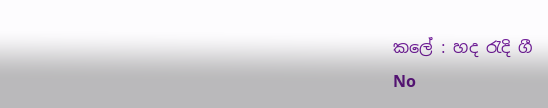කලේ : හද රැදි ගී
No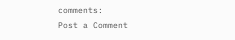comments:
Post a Comment